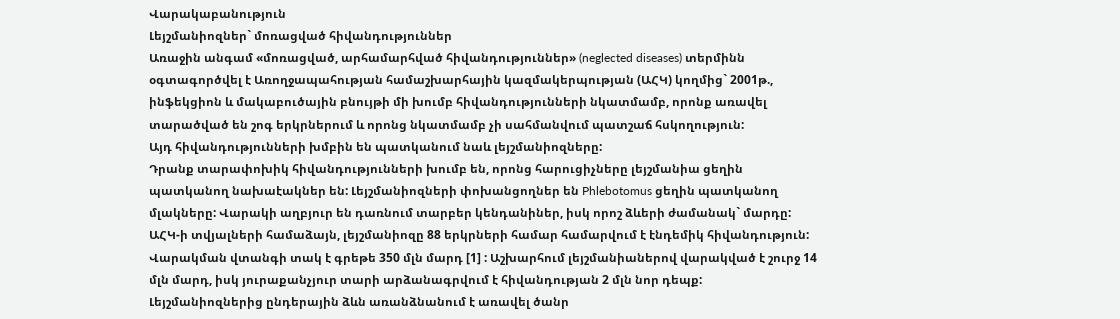Վարակաբանություն
Լեյշմանիոզներ` մոռացված հիվանդություններ
Առաջին անգամ «մոռացված, արհամարհված հիվանդություններ» (neglected diseases) տերմինն օգտագործվել է Առողջապահության համաշխարհային կազմակերպության (ԱՀԿ) կողմից` 2001թ., ինֆեկցիոն և մակաբուծային բնույթի մի խումբ հիվանդությունների նկատմամբ, որոնք առավել տարածված են շոգ երկրներում և որոնց նկատմամբ չի սահմանվում պատշաճ հսկողություն:
Այդ հիվանդությունների խմբին են պատկանում նաև լեյշմանիոզները:
Դրանք տարափոխիկ հիվանդությունների խումբ են, որոնց հարուցիչները լեյշմանիա ցեղին պատկանող նախաէակներ են: Լեյշմանիոզների փոխանցողներ են Phlebotomus ցեղին պատկանող մլակները: Վարակի աղբյուր են դառնում տարբեր կենդանիներ, իսկ որոշ ձևերի ժամանակ` մարդը:
ԱՀԿ-ի տվյալների համաձայն, լեյշմանիոզը 88 երկրների համար համարվում է էնդեմիկ հիվանդություն: Վարակման վտանգի տակ է գրեթե 350 մլն մարդ [1] : Աշխարհում լեյշմանիաներով վարակված է շուրջ 14 մլն մարդ, իսկ յուրաքանչյուր տարի արձանագրվում է հիվանդության 2 մլն նոր դեպք:
Լեյշմանիոզներից ընդերային ձևն առանձնանում է առավել ծանր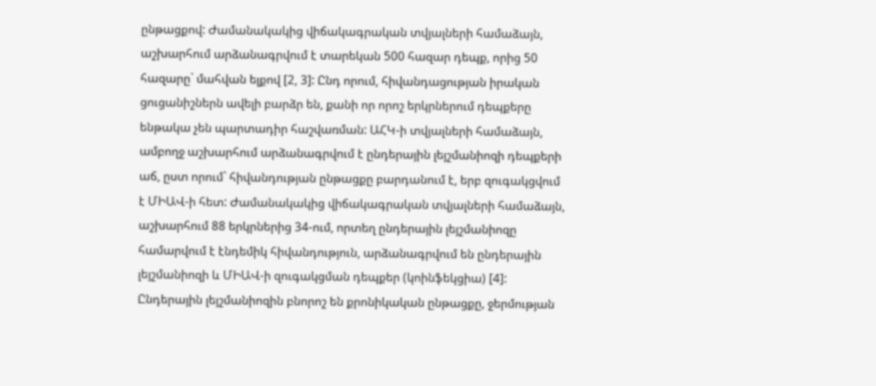ընթացքով: Ժամանակակից վիճակագրական տվյալների համաձայն, աշխարհում արձանագրվում է տարեկան 500 հազար դեպք, որից 50 հազարը` մահվան ելքով [2, 3]: Ընդ որում, հիվանդացության իրական ցուցանիշներն ավելի բարձր են, քանի որ որոշ երկրներում դեպքերը ենթակա չեն պարտադիր հաշվառման: ԱՀԿ-ի տվյալների համաձայն, ամբողջ աշխարհում արձանագրվում է ընդերային լեյշմանիոզի դեպքերի աճ, ըստ որում` հիվանդության ընթացքը բարդանում է, երբ զուգակցվում է ՄԻԱՎ-ի հետ: Ժամանակակից վիճակագրական տվյալների համաձայն, աշխարհում 88 երկրներից 34-ում, որտեղ ընդերային լեյշմանիոզը համարվում է էնդեմիկ հիվանդություն, արձանագրվում են ընդերային լեյշմանիոզի և ՄԻԱՎ-ի զուգակցման դեպքեր (կոինֆեկցիա) [4]:
Ընդերային լեյշմանիոզին բնորոշ են քրոնիկական ընթացքը, ջերմության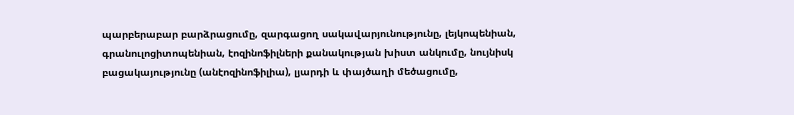պարբերաբար բարձրացումը, զարգացող սակավարյունությունը, լեյկոպենիան, գրանուլոցիտոպենիան, էոզինոֆիլների քանակության խիստ անկումը, նույնիսկ բացակայությունը (անէոզինոֆիլիա), լյարդի և փայծաղի մեծացումը,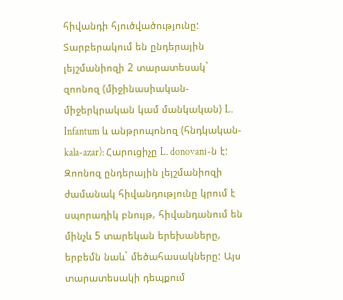հիվանդի հյուծվածությունը:
Տարբերակում են ընդերային լեյշմանիոզի 2 տարատեսակ` զոոնոզ (միջինասիական-միջերկրական կամ մանկական) L. Infantum և անթրոպոնոզ (հնդկական-kala-azar): Հարուցիչը L. donovani-ն է: Զոոնոզ ընդերային լեյշմանիոզի ժամանակ հիվանդությունը կրում է սպորադիկ բնույթ, հիվանդանում են մինչև 5 տարեկան երեխաները, երբեմն նաև` մեծահասակները: Այս տարատեսակի դեպքում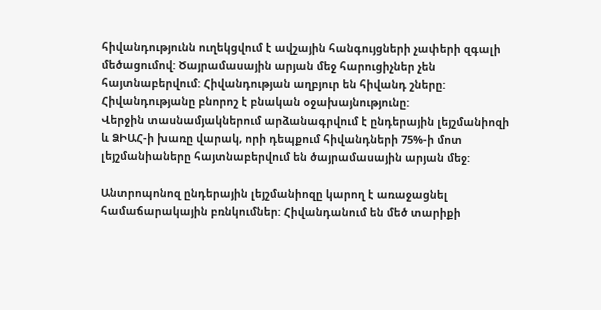հիվանդությունն ուղեկցվում է ավշային հանգույցների չափերի զգալի մեծացումով: Ծայրամասային արյան մեջ հարուցիչներ չեն հայտնաբերվում: Հիվանդության աղբյուր են հիվանդ շները: Հիվանդությանը բնորոշ է բնական օջախայնությունը:
Վերջին տասնամյակներում արձանագրվում է ընդերային լեյշմանիոզի և ՁԻԱՀ-ի խառը վարակ, որի դեպքում հիվանդների 75%-ի մոտ լեյշմանիաները հայտնաբերվում են ծայրամասային արյան մեջ:

Անտրոպոնոզ ընդերային լեյշմանիոզը կարող է առաջացնել համաճարակային բռնկումներ: Հիվանդանում են մեծ տարիքի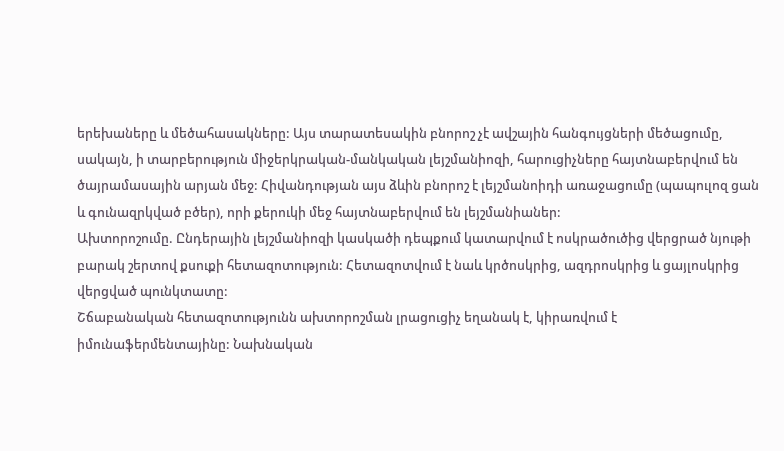երեխաները և մեծահասակները: Այս տարատեսակին բնորոշ չէ ավշային հանգույցների մեծացումը, սակայն, ի տարբերություն միջերկրական-մանկական լեյշմանիոզի, հարուցիչները հայտնաբերվում են ծայրամասային արյան մեջ: Հիվանդության այս ձևին բնորոշ է լեյշմանոիդի առաջացումը (պապուլոզ ցան և գունազրկված բծեր), որի քերուկի մեջ հայտնաբերվում են լեյշմանիաներ:
Ախտորոշումը. Ընդերային լեյշմանիոզի կասկածի դեպքում կատարվում է ոսկրածուծից վերցրած նյութի բարակ շերտով քսուքի հետազոտություն: Հետազոտվում է նաև կրծոսկրից, ազդրոսկրից և ցայլոսկրից վերցված պունկտատը:
Շճաբանական հետազոտությունն ախտորոշման լրացուցիչ եղանակ է, կիրառվում է իմունաֆերմենտայինը: Նախնական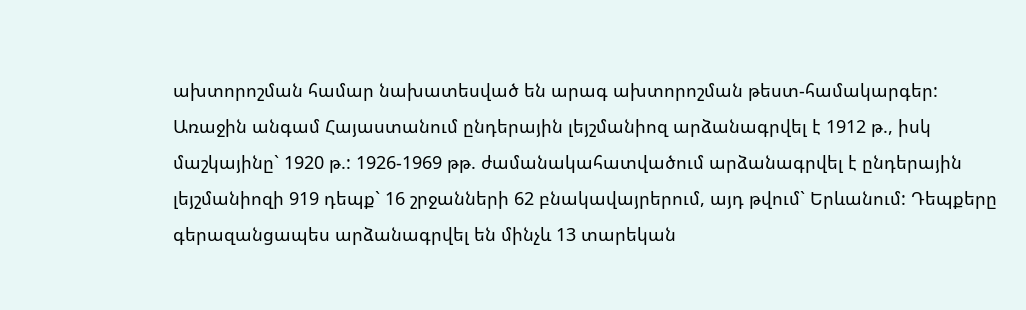ախտորոշման համար նախատեսված են արագ ախտորոշման թեստ-համակարգեր:
Առաջին անգամ Հայաստանում ընդերային լեյշմանիոզ արձանագրվել է 1912 թ., իսկ մաշկայինը` 1920 թ.: 1926-1969 թթ. ժամանակահատվածում արձանագրվել է ընդերային լեյշմանիոզի 919 դեպք` 16 շրջանների 62 բնակավայրերում, այդ թվում` Երևանում: Դեպքերը գերազանցապես արձանագրվել են մինչև 13 տարեկան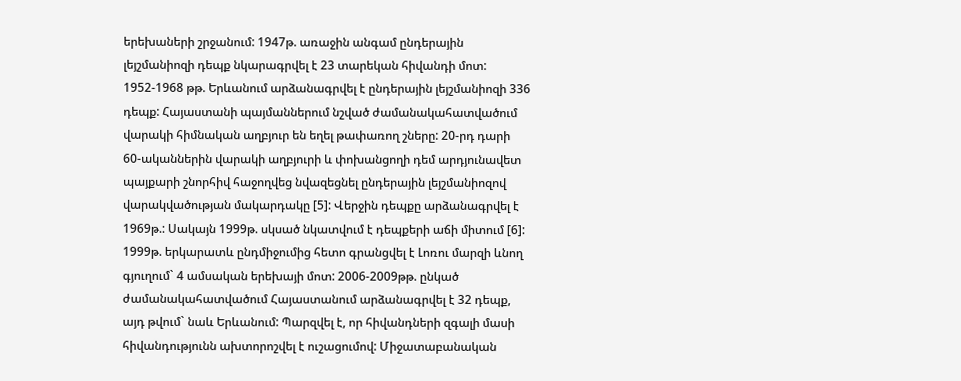երեխաների շրջանում: 1947թ. առաջին անգամ ընդերային լեյշմանիոզի դեպք նկարագրվել է 23 տարեկան հիվանդի մոտ: 1952-1968 թթ. Երևանում արձանագրվել է ընդերային լեյշմանիոզի 336 դեպք: Հայաստանի պայմաններում նշված ժամանակահատվածում վարակի հիմնական աղբյուր են եղել թափառող շները: 20-րդ դարի 60-ականներին վարակի աղբյուրի և փոխանցողի դեմ արդյունավետ պայքարի շնորհիվ հաջողվեց նվազեցնել ընդերային լեյշմանիոզով վարակվածության մակարդակը [5]: Վերջին դեպքը արձանագրվել է 1969թ.: Սակայն 1999թ. սկսած նկատվում է դեպքերի աճի միտում [6]: 1999թ. երկարատև ընդմիջումից հետո գրանցվել է Լոռու մարզի ևնող գյուղում` 4 ամսական երեխայի մոտ: 2006-2009թթ. ընկած ժամանակահատվածում Հայաստանում արձանագրվել է 32 դեպք, այդ թվում` նաև Երևանում: Պարզվել է, որ հիվանդների զգալի մասի հիվանդությունն ախտորոշվել է ուշացումով: Միջատաբանական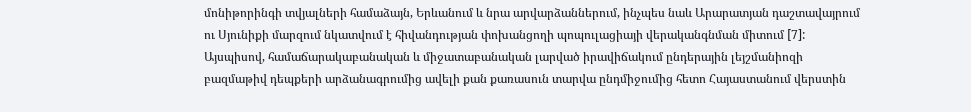մոնիթորինգի տվյալների համաձայն, Երևանում և նրա արվարձաններում, ինչպես նաև Արարատյան դաշտավայրում ու Սյունիքի մարզում նկատվում է հիվանդության փոխանցողի պոպուլացիայի վերականգնման միտում [7]:
Այսպիսով, համաճարակաբանական և միջատաբանական լարված իրավիճակում ընդերային լեյշմանիոզի բազմաթիվ դեպքերի արձանագրումից ավելի քան քառասուն տարվա ընդմիջումից հետո Հայաստանում վերստին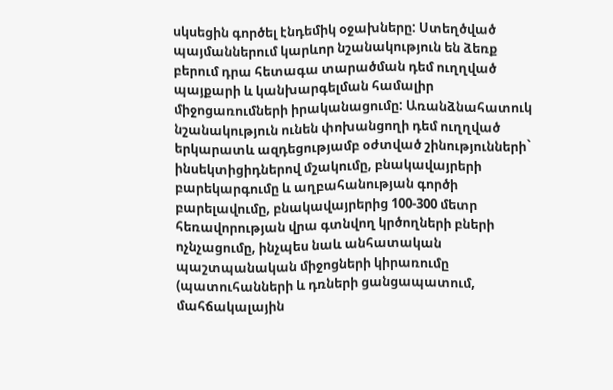սկսեցին գործել էնդեմիկ օջախները: Ստեղծված պայմաններում կարևոր նշանակություն են ձեռք բերում դրա հետագա տարածման դեմ ուղղված պայքարի և կանխարգելման համալիր միջոցառումների իրականացումը: Առանձնահատուկ նշանակություն ունեն փոխանցողի դեմ ուղղված երկարատև ազդեցությամբ օժտված շինությունների` ինսեկտիցիդներով մշակումը, բնակավայրերի բարեկարգումը և աղբահանության գործի բարելավումը, բնակավայրերից 100-300 մետր հեռավորության վրա գտնվող կրծողների բների ոչնչացումը, ինչպես նաև անհատական պաշտպանական միջոցների կիրառումը (պատուհանների և դռների ցանցապատում, մահճակալային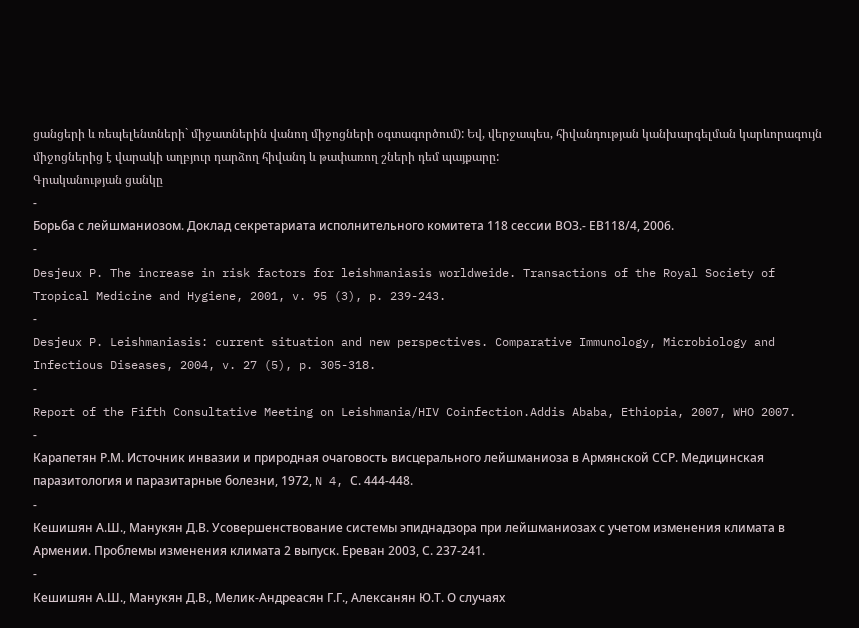ցանցերի և ռեպելենտների` միջատներին վանող միջոցների օգտագործում): Եվ, վերջապես, հիվանդության կանխարգելման կարևորագույն միջոցներից է վարակի աղբյուր դարձող հիվանդ և թափառող շների դեմ պայքարը:
Գրականության ցանկը
-
Борьба с лейшманиозом. Доклад секретариата исполнительного комитета 118 сессии ВОЗ.- ЕВ118/4, 2006.
-
Desjeux P. The increase in risk factors for leishmaniasis worldweide. Transactions of the Royal Society of Tropical Medicine and Hygiene, 2001, v. 95 (3), p. 239-243.
-
Desjeux P. Leishmaniasis: current situation and new perspectives. Comparative Immunology, Microbiology and Infectious Diseases, 2004, v. 27 (5), p. 305-318.
-
Report of the Fifth Consultative Meeting on Leishmania/HIV Coinfection.Addis Ababa, Ethiopia, 2007, WHO 2007.
-
Карапетян Р.М. Источник инвазии и природная очаговость висцерального лейшманиоза в Армянской ССР. Медицинская паразитология и паразитарные болезни, 1972, N 4, С. 444-448.
-
Кешишян А.Ш., Манукян Д.В. Усовершенствование системы эпиднадзора при лейшманиозах с учетом изменения климата в Армении. Проблемы изменения климата 2 выпуск. Ереван 2003, С. 237-241.
-
Кешишян А.Ш., Манукян Д.В., Мелик-Андреасян Г.Г., Алексанян Ю.Т. О случаях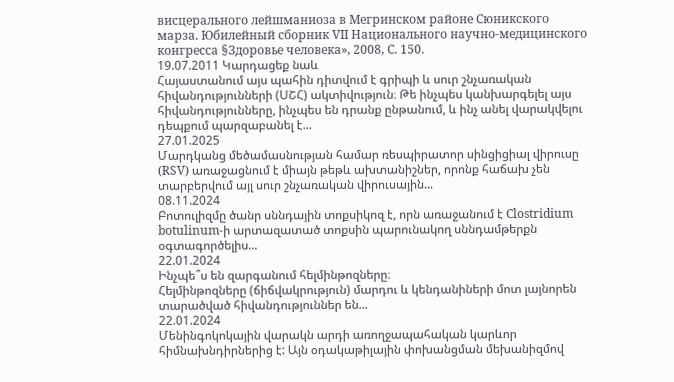висцерального лейшманиоза в Мегринском районе Сюникского марза. Юбилейный сборник VII Национального научно-медицинского конгресса §Здоровье человека», 2008, С. 150.
19.07.2011 Կարդացեք նաև
Հայաստանում այս պահին դիտվում է գրիպի և սուր շնչառական հիվանդությունների (ՍՇՀ) ակտիվություն։ Թե ինչպես կանխարգելել այս հիվանդությունները, ինչպես են դրանք ընթանում, և ինչ անել վարակվելու դեպքում պարզաբանել է...
27.01.2025
Մարդկանց մեծամասնության համար ռեսպիրատոր սինցիցիալ վիրուսը (RSV) առաջացնում է միայն թեթև ախտանիշներ, որոնք հաճախ չեն տարբերվում այլ սուր շնչառական վիրուսային...
08.11.2024
Բոտուլիզմը ծանր սննդային տոքսիկոզ է, որն առաջանում է Clostridium botulinum-ի արտազատած տոքսին պարունակող սննդամթերքն օգտագործելիս...
22.01.2024
Ինչպե՞ս են զարգանում հելմինթոզները։
Հելմինթոզները (ճիճվակրություն) մարդու և կենդանիների մոտ լայնորեն տարածված հիվանդություններ են...
22.01.2024
Մենինգոկոկային վարակն արդի առողջապահական կարևոր հիմնախնդիրներից է: Այն օդակաթիլային փոխանցման մեխանիզմով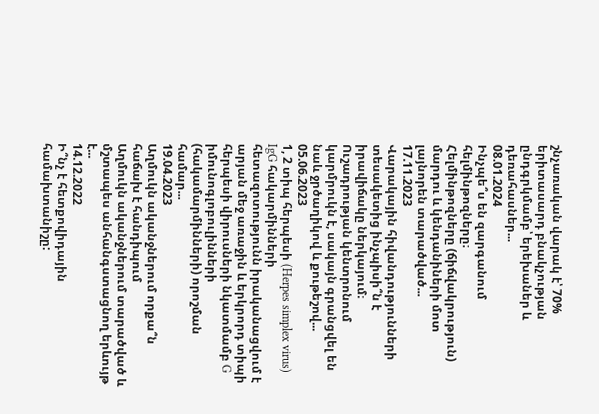շնչառական վարակ է՝ 70% երիտասարդ բնակչության ընդգրկմամբ՝ երեխաներ և դեռահասներ...
08.01.2024
Ինչպե՞ս են զարգանում հելմինթոզները։
Հելմինթոզները (ճիճվակրություն) մարդու և կենդանիների մոտ լայնորեն տարածված...
17.11.2023
Վարակային հիվանդությունների տեսակետից ինչպիսի՞ն է իրավիճակը ներկայում։
Ուշադրության կենտրոնում կարմրուկն է, սակայն գրանցվել են նաև ջրծաղիկով և քութեշով...
05.06.2023
1, 2 տիպ հերպեսի (Herpes simplex virus) IgG հակարմինների հետազոտությունն իրականացվում է արյան մեջ առաջին և երկրորդ տիպի հերպեսի վիրուսների նկատմամբ G իմունոգլոբուլինների (հակամարմինների) որոշման համար...
19.04.2023
Աղմուկն ականջներում որքա՞ն հաճախ է հանդիպում
Աղմուկն ականջներում տարածված և մշտապես անհանգստացնող երևույթ է...
14.12.2022
Ի՞նչ է հետքովիդային համախտանիշը: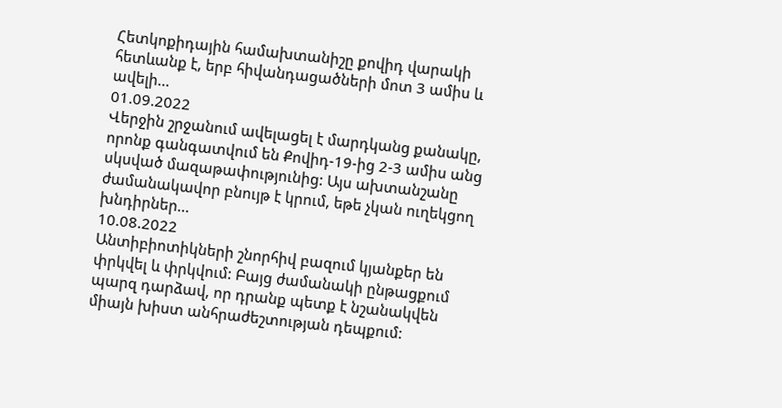Հետկոքիդային համախտանիշը քովիդ վարակի հետևանք է, երբ հիվանդացածների մոտ 3 ամիս և ավելի...
01.09.2022
Վերջին շրջանում ավելացել է մարդկանց քանակը, որոնք գանգատվում են Քովիդ-19-ից 2-3 ամիս անց սկսված մազաթափությունից: Այս ախտանշանը ժամանակավոր բնույթ է կրում, եթե չկան ուղեկցող խնդիրներ...
10.08.2022
Անտիբիոտիկների շնորհիվ բազում կյանքեր են փրկվել և փրկվում: Բայց ժամանակի ընթացքում պարզ դարձավ, որ դրանք պետք է նշանակվեն միայն խիստ անհրաժեշտության դեպքում: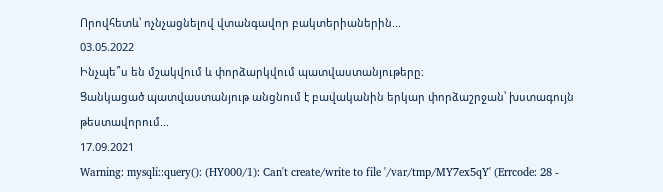Որովհետև՝ ոչնչացնելով վտանգավոր բակտերիաներին...
03.05.2022
Ինչպե՞ս են մշակվում և փորձարկվում պատվաստանյութերը։
Ցանկացած պատվաստանյութ անցնում է բավականին երկար փորձաշրջան՝ խստագույն թեստավորում...
17.09.2021
Warning: mysqli::query(): (HY000/1): Can't create/write to file '/var/tmp/MY7ex5qY' (Errcode: 28 -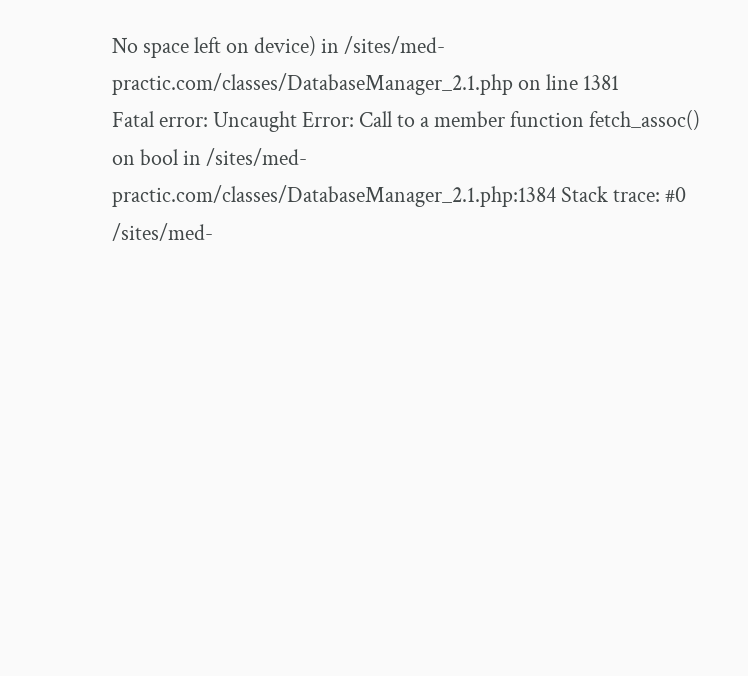No space left on device) in /sites/med-practic.com/classes/DatabaseManager_2.1.php on line 1381
Fatal error: Uncaught Error: Call to a member function fetch_assoc() on bool in /sites/med-practic.com/classes/DatabaseManager_2.1.php:1384 Stack trace: #0 /sites/med-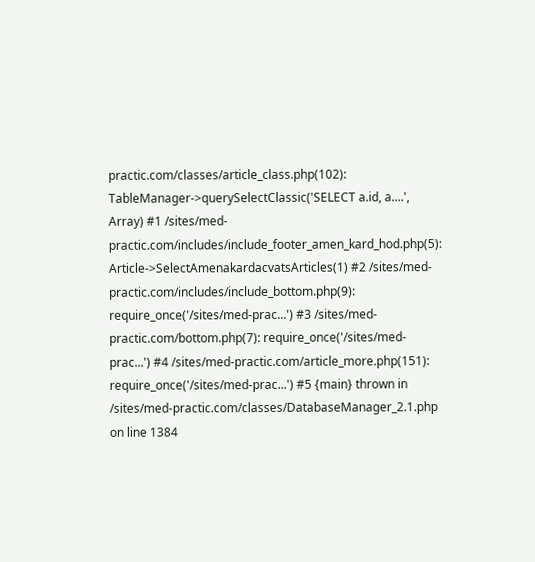practic.com/classes/article_class.php(102): TableManager->querySelectClassic('SELECT a.id, a....', Array) #1 /sites/med-practic.com/includes/include_footer_amen_kard_hod.php(5): Article->SelectAmenakardacvatsArticles(1) #2 /sites/med-practic.com/includes/include_bottom.php(9): require_once('/sites/med-prac...') #3 /sites/med-practic.com/bottom.php(7): require_once('/sites/med-prac...') #4 /sites/med-practic.com/article_more.php(151): require_once('/sites/med-prac...') #5 {main} thrown in /sites/med-practic.com/classes/DatabaseManager_2.1.php on line 1384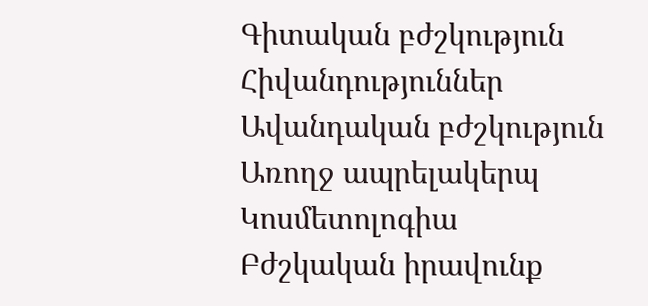Գիտական բժշկություն
Հիվանդություններ
Ավանդական բժշկություն
Առողջ ապրելակերպ
Կոսմետոլոգիա
Բժշկական իրավունք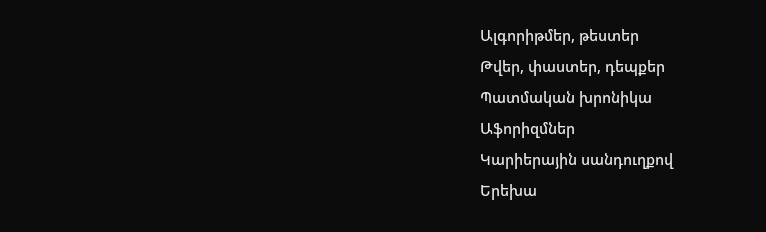Ալգորիթմեր, թեստեր
Թվեր, փաստեր, դեպքեր
Պատմական խրոնիկա
Աֆորիզմներ
Կարիերային սանդուղքով
Երեխա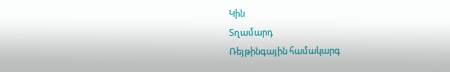Կին
Տղամարդ
Ռեյթինգային համակարգ